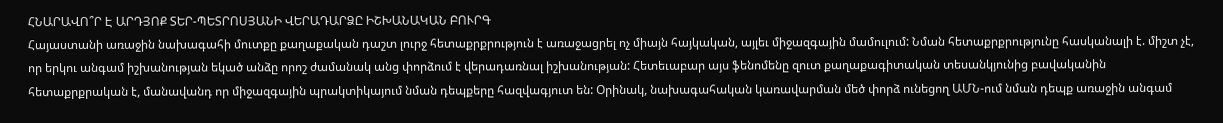ՀՆԱՐԱՎՈ՞Ր Է ԱՐԴՅՈՔ ՏԵՐ-ՊԵՏՐՈՍՅԱՆԻ ՎԵՐԱԴԱՐՁԸ ԻՇԽԱՆԱԿԱՆ ԲՈՒՐԳ
Հայաստանի առաջին նախագահի մուտքը քաղաքական դաշտ լուրջ հետաքրքրություն է առաջացրել ոչ միայն հայկական, այլեւ միջազգային մամուլում: Նման հետաքրքրությունը հասկանալի է. միշտ չէ, որ երկու անգամ իշխանության եկած անձը որոշ ժամանակ անց փորձում է վերադառնալ իշխանության: Հետեւաբար այս ֆենոմենը զուտ քաղաքագիտական տեսանկյունից բավականին հետաքրքրական է, մանավանդ որ միջազգային պրակտիկայում նման դեպքերը հազվագյուտ են: Օրինակ, նախագահական կառավարման մեծ փորձ ունեցող ԱՄՆ-ում նման դեպք առաջին անգամ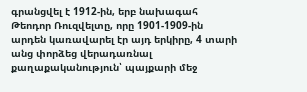գրանցվել է 1912-ին, երբ նախագահ Թեոդոր Ռուզվելտը, որը 1901-1909-ին արդեն կառավարել էր այդ երկիրը, 4 տարի անց փորձեց վերադառնալ քաղաքականություն՝ պայքարի մեջ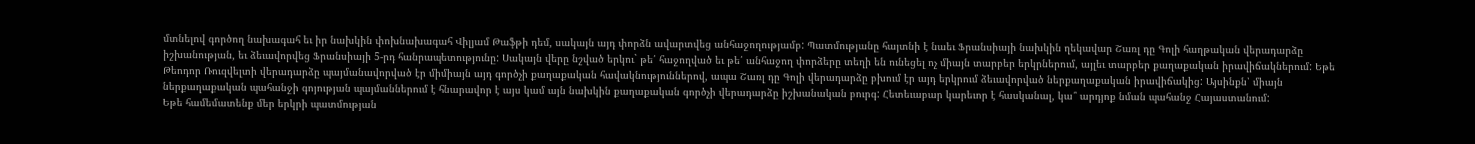մտնելով գործող նախագահ եւ իր նախկին փոխնախագահ Վիլյամ Թաֆթի դեմ, սակայն այդ փորձն ավարտվեց անհաջողությամբ: Պատմությանը հայտնի է նաեւ Ֆրանսիայի նախկին ղեկավար Շառլ դը Գոլի հաղթական վերադարձը իշխանության, եւ ձեւավորվեց Ֆրանսիայի 5-րդ հանրապետությունը: Սակայն վերը նշված երկու` թե՛ հաջողված եւ թե՛ անհաջող փորձերը տեղի են ունեցել ոչ միայն տարբեր երկրներում, այլեւ տարբեր քաղաքական իրավիճակներում: Եթե Թեոդոր Ռուզվելտի վերադարձը պայմանավորված էր միմիայն այդ գործչի քաղաքական հավակնություններով, ապա Շառլ դը Գոլի վերադարձը բխում էր այդ երկրում ձեւավորված ներքաղաքական իրավիճակից: Այսինքն՝ միայն ներքաղաքական պահանջի գոյության պայմաններում է հնարավոր է այս կամ այն նախկին քաղաքական գործչի վերադարձը իշխանական բուրգ: Հետեւաբար կարեւոր է հասկանալ, կա՞ արդյոք նման պահանջ Հայաստանում:
Եթե համեմատենք մեր երկրի պատմության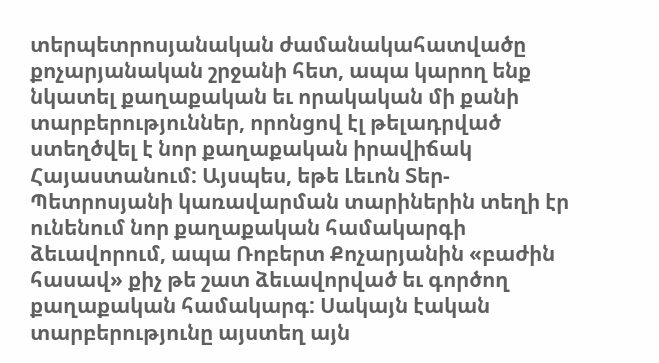տերպետրոսյանական ժամանակահատվածը քոչարյանական շրջանի հետ, ապա կարող ենք նկատել քաղաքական եւ որակական մի քանի տարբերություններ, որոնցով էլ թելադրված ստեղծվել է նոր քաղաքական իրավիճակ Հայաստանում: Այսպես, եթե Լեւոն Տեր-Պետրոսյանի կառավարման տարիներին տեղի էր ունենում նոր քաղաքական համակարգի ձեւավորում, ապա Ռոբերտ Քոչարյանին «բաժին հասավ» քիչ թե շատ ձեւավորված եւ գործող քաղաքական համակարգ: Սակայն էական տարբերությունը այստեղ այն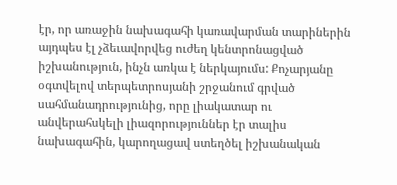էր, որ առաջին նախագահի կառավարման տարիներին այդպես էլ չձեւավորվեց ուժեղ կենտրոնացված իշխանություն, ինչն առկա է ներկայումս: Քոչարյանը օգտվելով տերպետրոսյանի շրջանում գրված սահմանադրությունից, որը լիակատար ու անվերահսկելի լիազորություններ էր տալիս նախագահին, կարողացավ ստեղծել իշխանական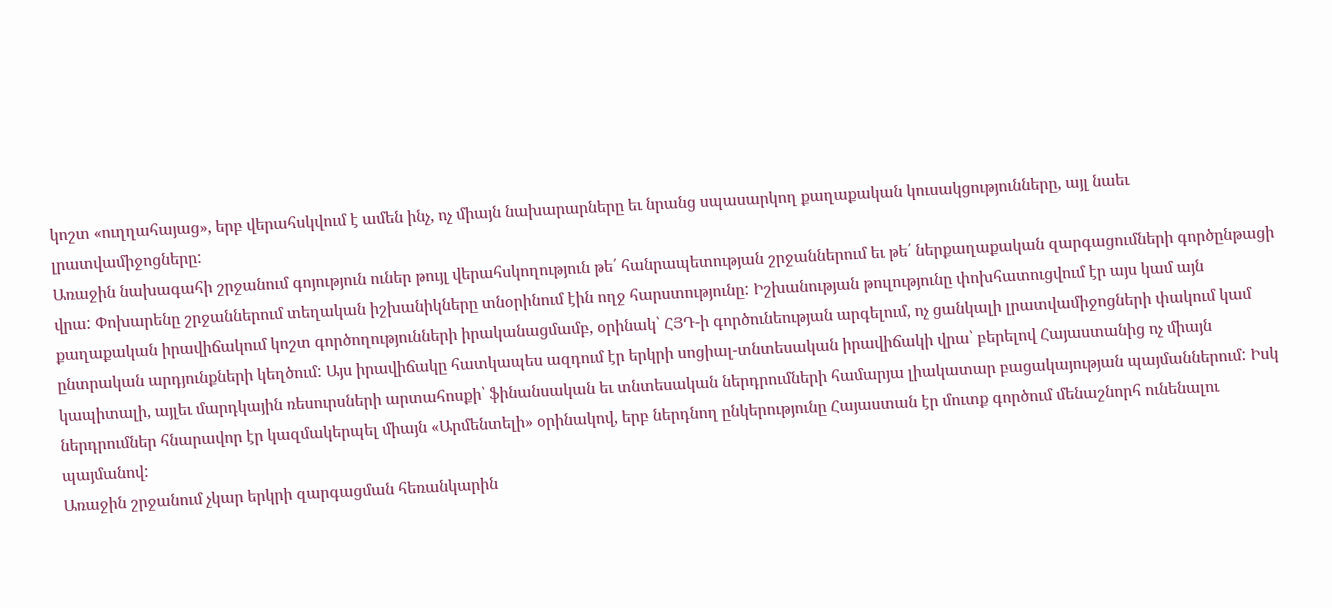կոշտ «ուղղահայաց», երբ վերահսկվում է ամեն ինչ, ոչ միայն նախարարները եւ նրանց սպասարկող քաղաքական կուսակցությունները, այլ նաեւ լրատվամիջոցները:
Առաջին նախագահի շրջանում գոյություն ուներ թույլ վերահսկողություն թե՛ հանրապետության շրջաններում եւ թե՛ ներքաղաքական զարգացումների գործընթացի վրա: Փոխարենը շրջաններում տեղական իշխանիկները տնօրինում էին ողջ հարստությունը: Իշխանության թուլությունը փոխհատուցվում էր այս կամ այն քաղաքական իրավիճակում կոշտ գործողությունների իրականացմամբ, օրինակ՝ ՀՅԴ-ի գործունեության արգելում, ոչ ցանկալի լրատվամիջոցների փակում կամ ընտրական արդյունքների կեղծում: Այս իրավիճակը հատկապես ազդում էր երկրի սոցիալ-տնտեսական իրավիճակի վրա՝ բերելով Հայաստանից ոչ միայն կապիտալի, այլեւ մարդկային ռեսուրսների արտահոսքի՝ ֆինանսական եւ տնտեսական ներդրումների համարյա լիակատար բացակայության պայմաններում: Իսկ ներդրումներ հնարավոր էր կազմակերպել միայն «Արմենտելի» օրինակով, երբ ներդնող ընկերությունը Հայաստան էր մուտք գործում մենաշնորհ ունենալու պայմանով:
Առաջին շրջանում չկար երկրի զարգացման հեռանկարին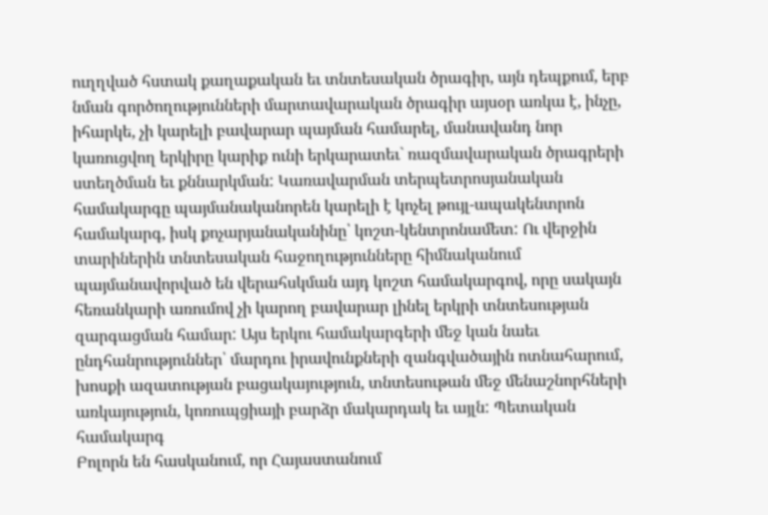ուղղված հստակ քաղաքական եւ տնտեսական ծրագիր, այն դեպքում, երբ նման գործողությունների մարտավարական ծրագիր այսօր առկա է, ինչը, իհարկե, չի կարելի բավարար պայման համարել, մանավանդ նոր կառուցվող երկիրը կարիք ունի երկարատեւ` ռազմավարական ծրագրերի ստեղծման եւ քննարկման: Կառավարման տերպետրոսյանական համակարգը պայմանականորեն կարելի է կոչել թույլ-ապակենտրոն համակարգ, իսկ քոչարյանականինը՝ կոշտ-կենտրոնամետ: Ու վերջին տարիներին տնտեսական հաջողությունները հիմնականում պայմանավորված են վերահսկման այդ կոշտ համակարգով, որը սակայն հեռանկարի առումով չի կարող բավարար լինել երկրի տնտեսության զարգացման համար: Այս երկու համակարգերի մեջ կան նաեւ ընդհանրություններ՝ մարդու իրավունքների զանգվածային ոտնահարում, խոսքի ազատության բացակայություն, տնտեսութան մեջ մենաշնորհների առկայություն, կոռուպցիայի բարձր մակարդակ եւ այլն: Պետական համակարգ
Բոլորն են հասկանում, որ Հայաստանում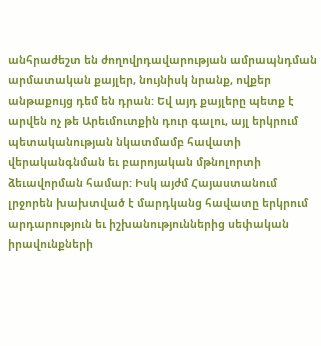անհրաժեշտ են ժողովրդավարության ամրապնդման արմատական քայլեր, նույնիսկ նրանք, ովքեր անթաքույց դեմ են դրան: Եվ այդ քայլերը պետք է արվեն ոչ թե Արեւմուտքին դուր գալու, այլ երկրում պետականության նկատմամբ հավատի վերականգնման եւ բարոյական մթնոլորտի ձեւավորման համար: Իսկ այժմ Հայաստանում լրջորեն խախտված է մարդկանց հավատը երկրում արդարություն եւ իշխանություններից սեփական իրավունքների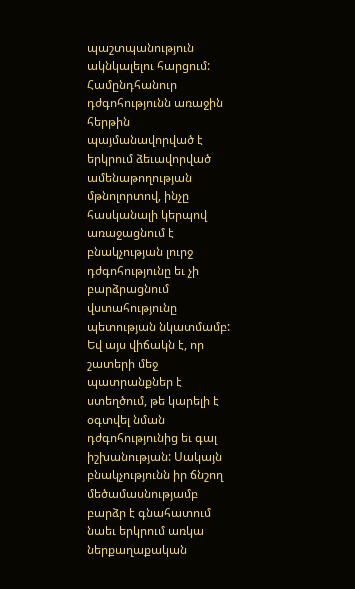պաշտպանություն ակնկալելու հարցում: Համընդհանուր դժգոհությունն առաջին հերթին պայմանավորված է երկրում ձեւավորված ամենաթողության մթնոլորտով, ինչը հասկանալի կերպով առաջացնում է բնակչության լուրջ դժգոհությունը եւ չի բարձրացնում վստահությունը պետության նկատմամբ: Եվ այս վիճակն է, որ շատերի մեջ պատրանքներ է ստեղծում, թե կարելի է օգտվել նման դժգոհությունից եւ գալ իշխանության: Սակայն բնակչությունն իր ճնշող մեծամասնությամբ բարձր է գնահատում նաեւ երկրում առկա ներքաղաքական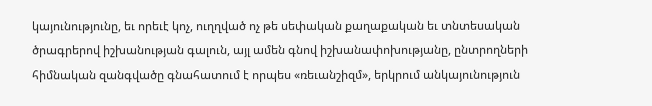կայունությունը, եւ որեւէ կոչ, ուղղված ոչ թե սեփական քաղաքական եւ տնտեսական ծրագրերով իշխանության գալուն, այլ ամեն գնով իշխանափոխությանը, ընտրողների հիմնական զանգվածը գնահատում է որպես «ռեւանշիզմ», երկրում անկայունություն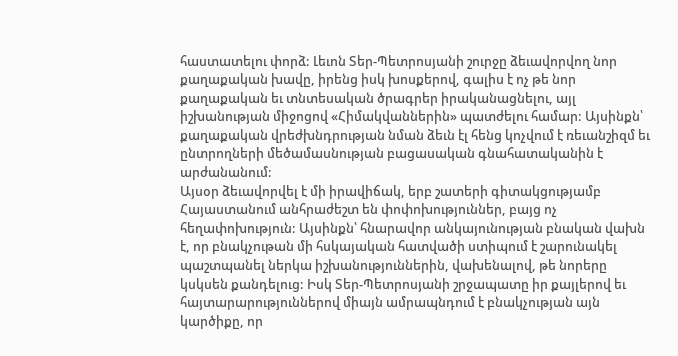հաստատելու փորձ: Լեւոն Տեր-Պետրոսյանի շուրջը ձեւավորվող նոր քաղաքական խավը, իրենց իսկ խոսքերով, գալիս է ոչ թե նոր քաղաքական եւ տնտեսական ծրագրեր իրականացնելու, այլ իշխանության միջոցով «Հիմակվաններին» պատժելու համար: Այսինքն՝ քաղաքական վրեժխնդրության նման ձեւն էլ հենց կոչվում է ռեւանշիզմ եւ ընտրողների մեծամասնության բացասական գնահատականին է արժանանում:
Այսօր ձեւավորվել է մի իրավիճակ, երբ շատերի գիտակցությամբ Հայաստանում անհրաժեշտ են փոփոխություններ, բայց ոչ հեղափոխություն: Այսինքն՝ հնարավոր անկայունության բնական վախն է, որ բնակչութան մի հսկայական հատվածի ստիպում է շարունակել պաշտպանել ներկա իշխանություններին, վախենալով, թե նորերը կսկսեն քանդելուց: Իսկ Տեր-Պետրոսյանի շրջապատը իր քայլերով եւ հայտարարություններով միայն ամրապնդում է բնակչության այն կարծիքը, որ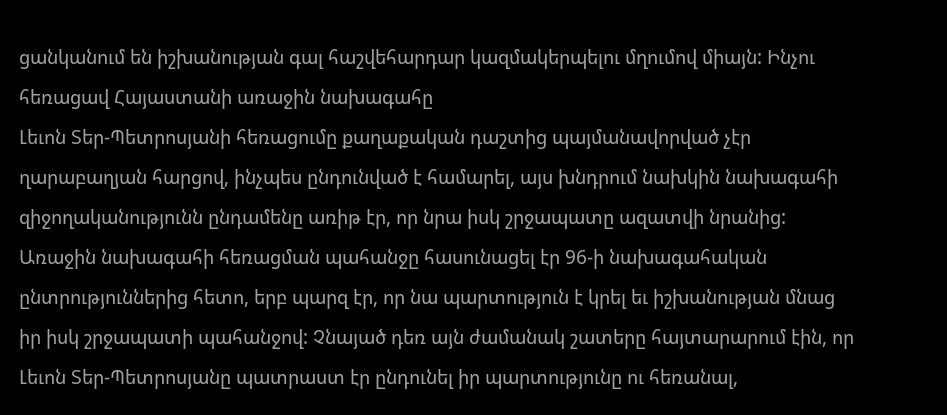ցանկանում են իշխանության գալ հաշվեհարդար կազմակերպելու մղումով միայն: Ինչու հեռացավ Հայաստանի առաջին նախագահը
Լեւոն Տեր-Պետրոսյանի հեռացումը քաղաքական դաշտից պայմանավորված չէր ղարաբաղյան հարցով, ինչպես ընդունված է համարել, այս խնդրում նախկին նախագահի զիջողականությունն ընդամենը առիթ էր, որ նրա իսկ շրջապատը ազատվի նրանից: Առաջին նախագահի հեռացման պահանջը հասունացել էր 96-ի նախագահական ընտրություններից հետո, երբ պարզ էր, որ նա պարտություն է կրել եւ իշխանության մնաց իր իսկ շրջապատի պահանջով: Չնայած դեռ այն ժամանակ շատերը հայտարարում էին, որ Լեւոն Տեր-Պետրոսյանը պատրաստ էր ընդունել իր պարտությունը ու հեռանալ,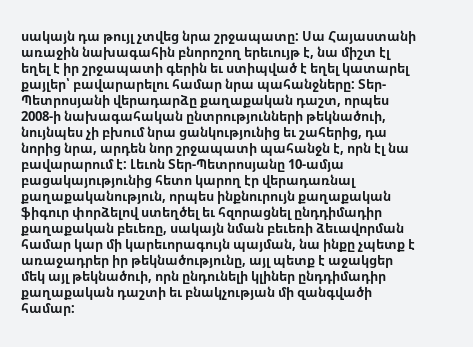սակայն դա թույլ չտվեց նրա շրջապատը: Սա Հայաստանի առաջին նախագահին բնորոշող երեւույթ է, նա միշտ էլ եղել է իր շրջապատի գերին եւ ստիպված է եղել կատարել քայլեր՝ բավարարելու համար նրա պահանջները: Տեր-Պետրոսյանի վերադարձը քաղաքական դաշտ, որպես 2008-ի նախագահական ընտրությունների թեկնածուի, նույնպես չի բխում նրա ցանկությունից եւ շահերից, դա նորից նրա, արդեն նոր շրջապատի պահանջն է, որն էլ նա բավարարում է: Լեւոն Տեր-Պետրոսյանը 10-ամյա բացակայությունից հետո կարող էր վերադառնալ քաղաքականություն, որպես ինքնուրույն քաղաքական ֆիգուր փորձելով ստեղծել եւ հզորացնել ընդդիմադիր քաղաքական բեւեռը, սակայն նման բեւեռի ձեւավորման համար կար մի կարեւորագույն պայման, նա ինքը չպետք է առաջադրեր իր թեկնածությունը, այլ պետք է աջակցեր մեկ այլ թեկնածուի, որն ընդունելի կլիներ ընդդիմադիր քաղաքական դաշտի եւ բնակչության մի զանգվածի համար: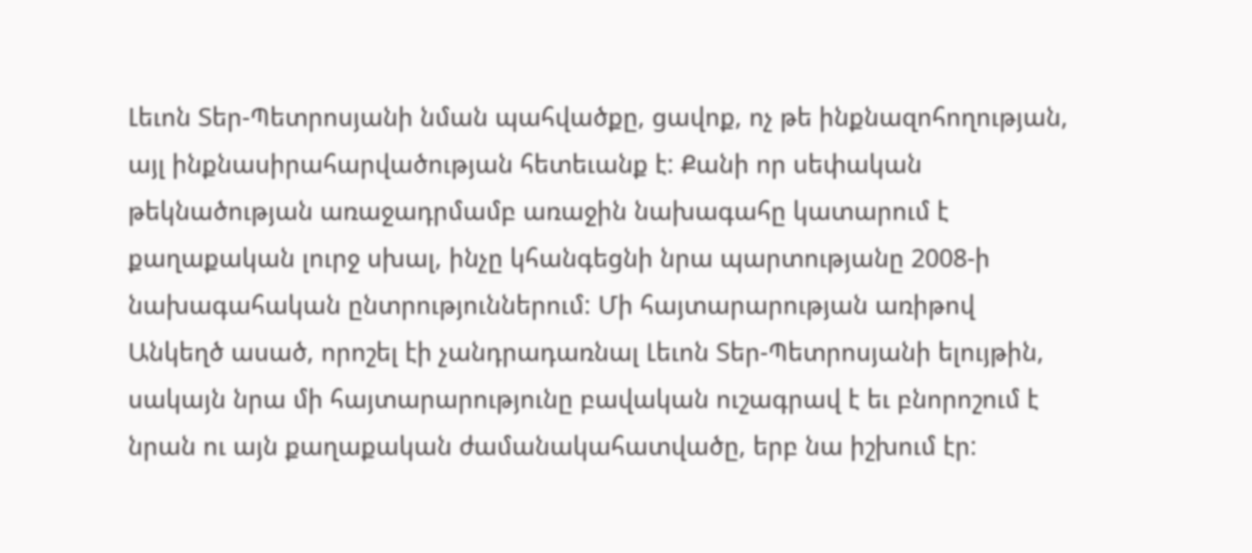Լեւոն Տեր-Պետրոսյանի նման պահվածքը, ցավոք, ոչ թե ինքնազոհողության, այլ ինքնասիրահարվածության հետեւանք է: Քանի որ սեփական թեկնածության առաջադրմամբ առաջին նախագահը կատարում է քաղաքական լուրջ սխալ, ինչը կհանգեցնի նրա պարտությանը 2008-ի նախագահական ընտրություններում: Մի հայտարարության առիթով
Անկեղծ ասած, որոշել էի չանդրադառնալ Լեւոն Տեր-Պետրոսյանի ելույթին, սակայն նրա մի հայտարարությունը բավական ուշագրավ է եւ բնորոշում է նրան ու այն քաղաքական ժամանակահատվածը, երբ նա իշխում էր: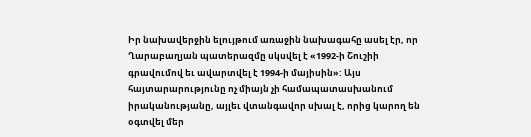Իր նախավերջին ելույթում առաջին նախագահը ասել էր, որ Ղարաբաղյան պատերազմը սկսվել է «1992-ի Շուշիի գրավումով եւ ավարտվել է 1994-ի մայիսին»: Այս հայտարարությունը ոչ միայն չի համապատասխանում իրականությանը, այլեւ վտանգավոր սխալ է, որից կարող են օգտվել մեր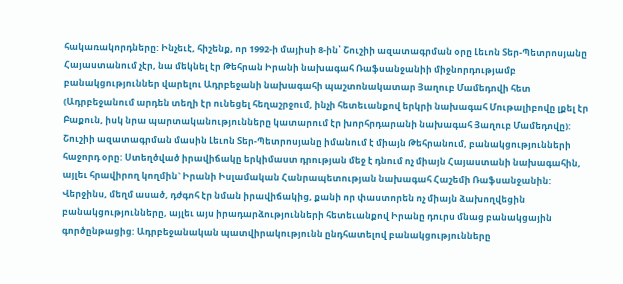հակառակորդները: Ինչեւէ, հիշենք, որ 1992-ի մայիսի 8-ին՝ Շուշիի ազատագրման օրը Լեւոն Տեր-Պետրոսյանը Հայաստանում չէր, նա մեկնել էր Թեհրան Իրանի նախագահ Ռաֆսանջանիի միջնորդությամբ բանակցություններ վարելու Ադրբեջանի նախագահի պաշտոնակատար Յաղուբ Մամեդովի հետ (Ադրբեջանում արդեն տեղի էր ունեցել հեղաշրջում, ինչի հետեւանքով երկրի նախագահ Մութալիբովը լքել էր Բաքուն, իսկ նրա պարտականությունները կատարում էր խորհրդարանի նախագահ Յաղուբ Մամեդովը): Շուշիի ազատագրման մասին Լեւոն Տեր-Պետրոսյանը իմանում է միայն Թեհրանում, բանակցությունների հաջորդ օրը: Ստեղծված իրավիճակը երկիմաստ դրության մեջ է դնում ոչ միայն Հայաստանի նախագահին, այլեւ հրավիրող կողմին` Իրանի Իսլամական Հանրապետության նախագահ Հաշեմի Ռաֆսանջանին: Վերջինս, մեղմ ասած, դժգոհ էր նման իրավիճակից, քանի որ փաստորեն ոչ միայն ձախողվեցին բանակցությունները, այլեւ այս իրադարձությունների հետեւանքով Իրանը դուրս մնաց բանակցային գործընթացից: Ադրբեջանական պատվիրակությունն ընդհատելով բանակցությունները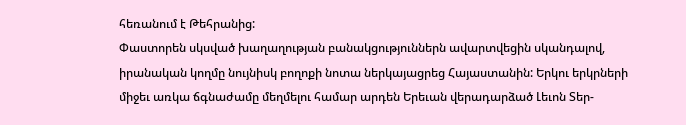հեռանում է Թեհրանից:
Փաստորեն սկսված խաղաղության բանակցություններն ավարտվեցին սկանդալով, իրանական կողմը նույնիսկ բողոքի նոտա ներկայացրեց Հայաստանին: Երկու երկրների միջեւ առկա ճգնաժամը մեղմելու համար արդեն Երեւան վերադարձած Լեւոն Տեր-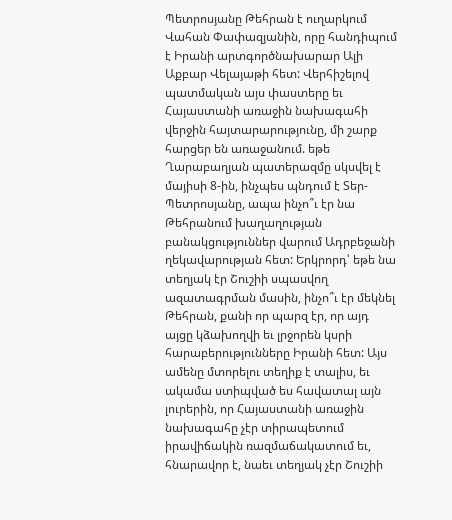Պետրոսյանը Թեհրան է ուղարկում Վահան Փափազյանին, որը հանդիպում է Իրանի արտգործնախարար Ալի Աքբար Վելայաթի հետ: Վերհիշելով պատմական այս փաստերը եւ Հայաստանի առաջին նախագահի վերջին հայտարարությունը, մի շարք հարցեր են առաջանում. եթե Ղարաբաղյան պատերազմը սկսվել է մայիսի 8-ին, ինչպես պնդում է Տեր-Պետրոսյանը, ապա ինչո՞ւ էր նա Թեհրանում խաղաղության բանակցություններ վարում Ադրբեջանի ղեկավարության հետ: Երկրորդ՝ եթե նա տեղյակ էր Շուշիի սպասվող ազատագրման մասին, ինչո՞ւ էր մեկնել Թեհրան, քանի որ պարզ էր, որ այդ այցը կձախողվի եւ լրջորեն կսրի հարաբերությունները Իրանի հետ: Այս ամենը մտորելու տեղիք է տալիս, եւ ակամա ստիպված ես հավատալ այն լուրերին, որ Հայաստանի առաջին նախագահը չէր տիրապետում իրավիճակին ռազմաճակատում եւ, հնարավոր է, նաեւ տեղյակ չէր Շուշիի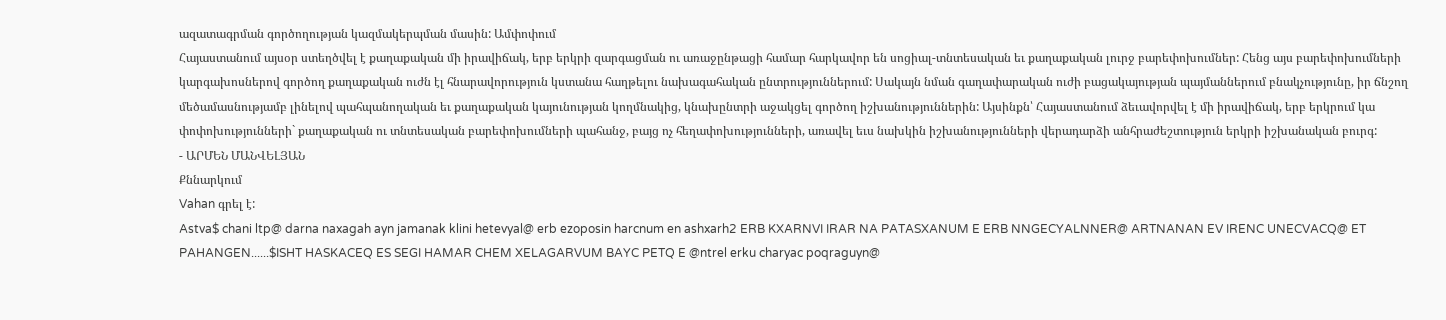ազատագրման գործողության կազմակերպման մասին: Ամփոփում
Հայաստանում այսօր ստեղծվել է քաղաքական մի իրավիճակ, երբ երկրի զարգացման ու առաջընթացի համար հարկավոր են սոցիալ-տնտեսական եւ քաղաքական լուրջ բարեփոխումներ: Հենց այս բարեփոխումների կարգախոսներով գործող քաղաքական ուժն էլ հնարավորություն կստանա հաղթելու նախագահական ընտրություններում: Սակայն նման գաղափարական ուժի բացակայության պայմաններում բնակչությունը, իր ճնշող մեծամասնությամբ լինելով պահպանողական եւ քաղաքական կայունության կողմնակից, կնախընտրի աջակցել գործող իշխանություններին: Այսինքն՝ Հայաստանում ձեւավորվել է մի իրավիճակ, երբ երկրում կա փոփոխությունների` քաղաքական ու տնտեսական բարեփոխումների պահանջ, բայց ոչ հեղափոխությունների, առավել եւս նախկին իշխանությունների վերադարձի անհրաժեշտություն երկրի իշխանական բուրգ:
- ԱՐՄԵՆ ՄԱՆՎԵԼՅԱՆ
Քննարկում
Vahan գրել է:
Astva$ chani ltp@ darna naxagah ayn jamanak klini hetevyal@ erb ezoposin harcnum en ashxarh2 ERB KXARNVI IRAR NA PATASXANUM E ERB NNGECYALNNER@ ARTNANAN EV IRENC UNECVACQ@ ET PAHANGEN......$ISHT HASKACEQ ES SEGI HAMAR CHEM XELAGARVUM BAYC PETQ E @ntrel erku charyac poqraguyn@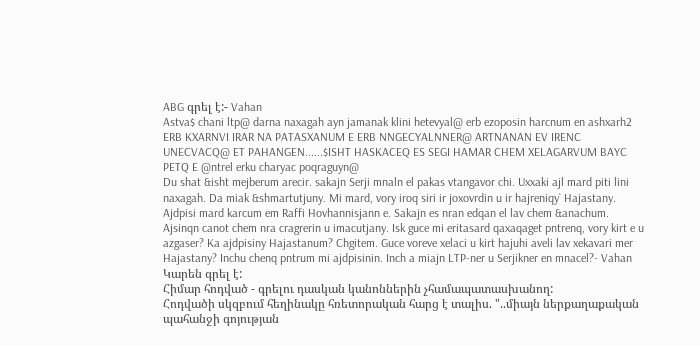ABG գրել է:- Vahan
Astva$ chani ltp@ darna naxagah ayn jamanak klini hetevyal@ erb ezoposin harcnum en ashxarh2 ERB KXARNVI IRAR NA PATASXANUM E ERB NNGECYALNNER@ ARTNANAN EV IRENC UNECVACQ@ ET PAHANGEN......$ISHT HASKACEQ ES SEGI HAMAR CHEM XELAGARVUM BAYC PETQ E @ntrel erku charyac poqraguyn@
Du shat &isht mejberum arecir. sakajn Serji mnaln el pakas vtangavor chi. Uxxaki ajl mard piti lini naxagah. Da miak &shmartutjuny. Mi mard, vory iroq siri ir joxovrdin u ir hajreniqy` Hajastany. Ajdpisi mard karcum em Raffi Hovhannisjann e. Sakajn es nran edqan el lav chem &anachum. Ajsinqn canot chem nra cragrerin u imacutjany. Isk guce mi eritasard qaxaqaget pntrenq, vory kirt e u azgaser? Ka ajdpisiny Hajastanum? Chgitem. Guce voreve xelaci u kirt hajuhi aveli lav xekavari mer Hajastany? Inchu chenq pntrum mi ajdpisinin. Inch a miajn LTP-ner u Serjikner en mnacel?- Vahan
Կարեն գրել է:
Հիմար հոդված - գրելու դասկան կանոններին չհամապատասխանող:
Հոդվածի սկզբում հեղինակը հռետորական հարց է տալիս. "..միայն ներքաղաքական պահանջի գոյության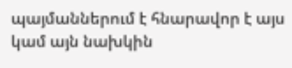պայմաններում է հնարավոր է այս կամ այն նախկին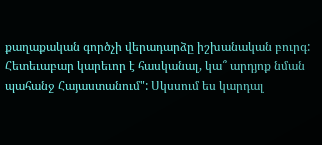քաղաքական գործչի վերադարձը իշխանական բուրգ: Հետեւաբար կարեւոր է հասկանալ, կա՞ արդյոք նման պահանջ Հայաստանում": Սկսսում ես կարդալ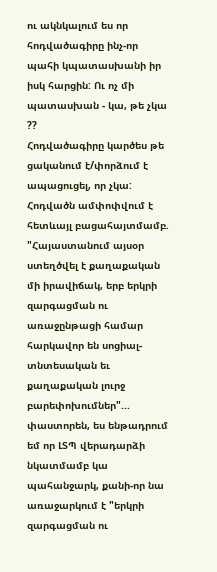ու ակնկալում ես որ հոդվածագիրը ինչ-որ պահի կպատասխանի իր իսկ հարցին: Ու ոչ մի պատասխան - կա, թե չկա ??
Հոդվածագիրը կարծես թե ցականում է/փորձում է ապացուցել, որ չկա: Հոդվածն ամփոփվում է հետևայլ բացահայտմամբ. "Հայաստանում այսօր ստեղծվել է քաղաքական մի իրավիճակ, երբ երկրի զարգացման ու առաջընթացի համար հարկավոր են սոցիալ-տնտեսական եւ քաղաքական լուրջ բարեփոխումներ"... փաստորեն, ես ենթադրում եմ որ ԼՏՊ վերադարձի նկատմամբ կա պահանջարկ, քանի-որ նա առաջարկում է "երկրի զարգացման ու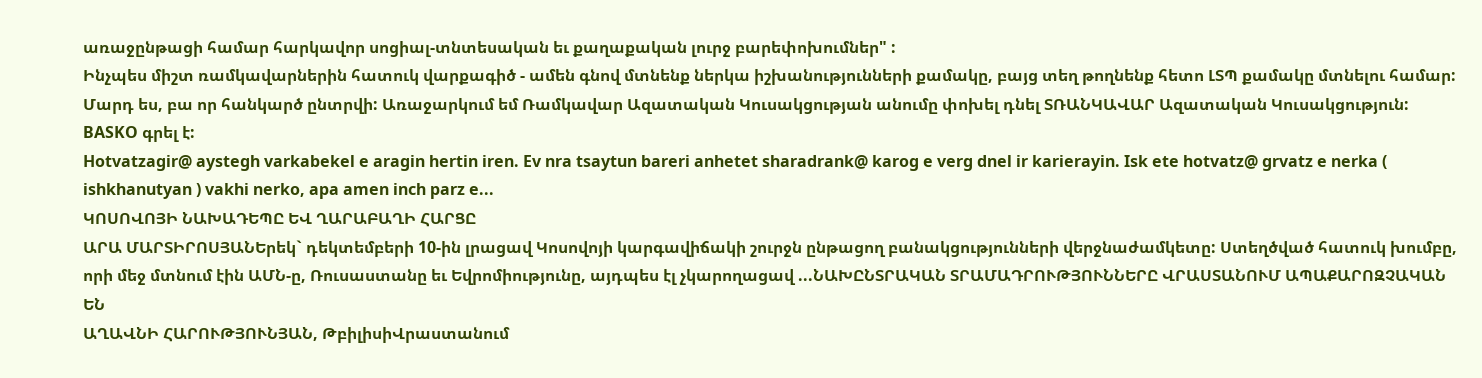առաջընթացի համար հարկավոր սոցիալ-տնտեսական եւ քաղաքական լուրջ բարեփոխումներ" :
Ինչպես միշտ ռամկավարներին հատուկ վարքագիծ - ամեն գնով մտնենք ներկա իշխանությունների քամակը, բայց տեղ թողնենք հետո ԼՏՊ քամակը մտնելու համար: Մարդ ես, բա որ հանկարծ ընտրվի: Առաջարկում եմ Ռամկավար Ազատական Կուսակցության անումը փոխել դնել ՏՌԱՆԿԱՎԱՐ Ազատական Կուսակցություն:
BASKO գրել է:
Hotvatzagir@ aystegh varkabekel e aragin hertin iren. Ev nra tsaytun bareri anhetet sharadrank@ karog e verg dnel ir karierayin. Isk ete hotvatz@ grvatz e nerka ( ishkhanutyan ) vakhi nerko, apa amen inch parz e...
ԿՈՍՈՎՈՅԻ ՆԱԽԱԴԵՊԸ ԵՎ ՂԱՐԱԲԱՂԻ ՀԱՐՑԸ
ԱՐԱ ՄԱՐՏԻՐՈՍՅԱՆԵրեկ` դեկտեմբերի 10-ին լրացավ Կոսովոյի կարգավիճակի շուրջն ընթացող բանակցությունների վերջնաժամկետը: Ստեղծված հատուկ խումբը, որի մեջ մտնում էին ԱՄՆ-ը, Ռուսաստանը եւ Եվրոմիությունը, այդպես էլ չկարողացավ ...ՆԱԽԸՆՏՐԱԿԱՆ ՏՐԱՄԱԴՐՈՒԹՅՈՒՆՆԵՐԸ ՎՐԱՍՏԱՆՈՒՄ ԱՊԱՔԱՐՈԶՉԱԿԱՆ ԵՆ
ԱՂԱՎՆԻ ՀԱՐՈՒԹՅՈՒՆՅԱՆ, ԹբիլիսիՎրաստանում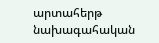արտահերթ նախագահական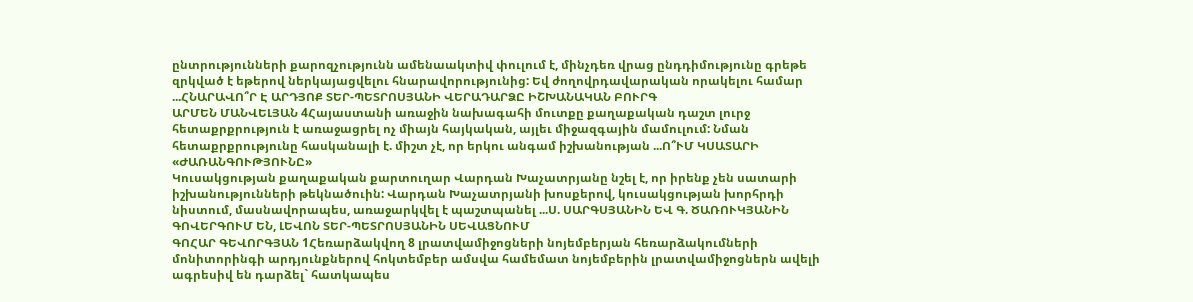ընտրությունների քարոզչությունն ամենաակտիվ փուլում է, մինչդեռ վրաց ընդդիմությունը գրեթե զրկված է եթերով ներկայացվելու հնարավորությունից: Եվ ժողովրդավարական որակելու համար ...ՀՆԱՐԱՎՈ՞Ր Է ԱՐԴՅՈՔ ՏԵՐ-ՊԵՏՐՈՍՅԱՆԻ ՎԵՐԱԴԱՐՁԸ ԻՇԽԱՆԱԿԱՆ ԲՈՒՐԳ
ԱՐՄԵՆ ՄԱՆՎԵԼՅԱՆ 4Հայաստանի առաջին նախագահի մուտքը քաղաքական դաշտ լուրջ հետաքրքրություն է առաջացրել ոչ միայն հայկական, այլեւ միջազգային մամուլում: Նման հետաքրքրությունը հասկանալի է. միշտ չէ, որ երկու անգամ իշխանության ...Ո՞ՒՄ ԿՍԱՏԱՐԻ «ԺԱՌԱՆԳՈՒԹՅՈՒՆԸ»
Կուսակցության քաղաքական քարտուղար Վարդան Խաչատրյանը նշել է, որ իրենք չեն սատարի իշխանությունների թեկնածուին: Վարդան Խաչատրյանի խոսքերով, կուսակցության խորհրդի նիստում, մասնավորապես, առաջարկվել է պաշտպանել ...Ս. ՍԱՐԳՍՅԱՆԻՆ ԵՎ Գ. ԾԱՌՈՒԿՅԱՆԻՆ ԳՈՎԵՐԳՈՒՄ ԵՆ, ԼԵՎՈՆ ՏԵՐ-ՊԵՏՐՈՍՅԱՆԻՆ ՍԵՎԱՑՆՈՒՄ
ԳՈՀԱՐ ԳԵՎՈՐԳՅԱՆ 1Հեռարձակվող 8 լրատվամիջոցների նոյեմբերյան հեռարձակումների մոնիտորինգի արդյունքներով հոկտեմբեր ամսվա համեմատ նոյեմբերին լրատվամիջոցներն ավելի ագրեսիվ են դարձել` հատկապես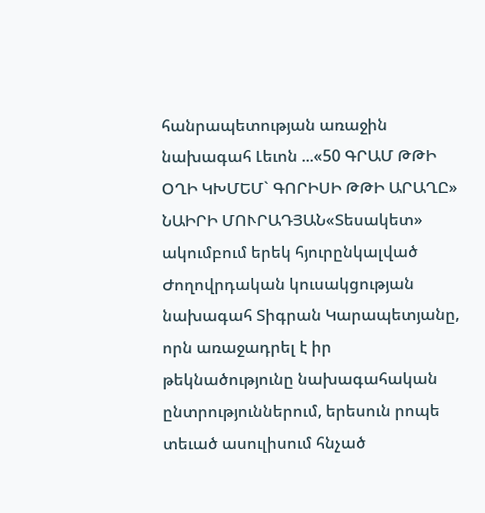հանրապետության առաջին նախագահ Լեւոն ...«50 ԳՐԱՄ ԹԹԻ ՕՂԻ ԿԽՄԵՄ` ԳՈՐԻՍԻ ԹԹԻ ԱՐԱՂԸ»
ՆԱԻՐԻ ՄՈՒՐԱԴՅԱՆ«Տեսակետ» ակումբում երեկ հյուրընկալված Ժողովրդական կուսակցության նախագահ Տիգրան Կարապետյանը, որն առաջադրել է իր թեկնածությունը նախագահական ընտրություններում, երեսուն րոպե տեւած ասուլիսում հնչած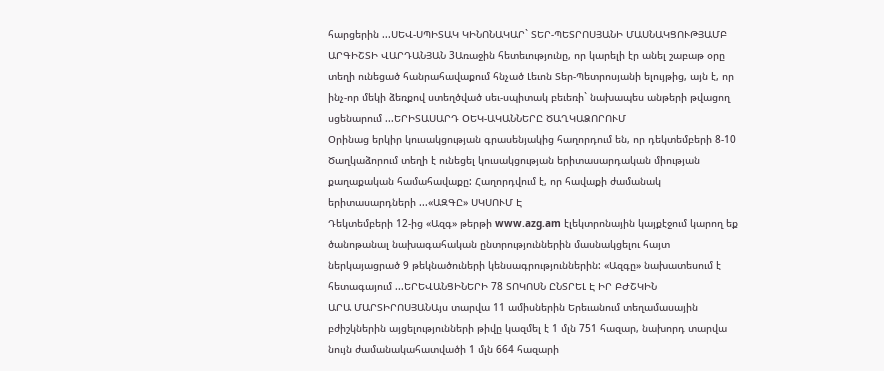հարցերին ...ՍԵՎ-ՍՊԻՏԱԿ ԿԻՆՈՆԱԿԱՐ` ՏԵՐ-ՊԵՏՐՈՍՅԱՆԻ ՄԱՍՆԱԿՑՈՒԹՅԱՄԲ
ԱՐԳԻՇՏԻ ՎԱՐԴԱՆՅԱՆ 3Առաջին հետեւությունը, որ կարելի էր անել շաբաթ օրը տեղի ունեցած հանրահավաքում հնչած Լեւոն Տեր-Պետրոսյանի ելույթից, այն է, որ ինչ-որ մեկի ձեռքով ստեղծված սեւ-սպիտակ բեւեռի` նախապես անթերի թվացող սցենարում ...ԵՐԻՏԱՍԱՐԴ ՕԵԿ-ԱԿԱՆՆԵՐԸ ԾԱՂԿԱՁՈՐՈՒՄ
Օրինաց երկիր կուսակցության գրասենյակից հաղորդում են, որ դեկտեմբերի 8-10 Ծաղկաձորում տեղի է ունեցել կուսակցության երիտասարդական միության քաղաքական համահավաքը: Հաղորդվում է, որ հավաքի ժամանակ երիտասարդների ...«ԱԶԳԸ» ՍԿՍՈՒՄ Է
Դեկտեմբերի 12-ից «Ազգ» թերթի www.azg.am էլեկտրոնային կայքէջում կարող եք ծանոթանալ նախագահական ընտրություններին մասնակցելու հայտ ներկայացրած 9 թեկնածուների կենսագրություններին: «Ազգը» նախատեսում է հետագայում ...ԵՐԵՎԱՆՑԻՆԵՐԻ 78 ՏՈԿՈՍՆ ԸՆՏՐԵԼ Է ԻՐ ԲԺՇԿԻՆ
ԱՐԱ ՄԱՐՏԻՐՈՍՅԱՆԱյս տարվա 11 ամիսներին Երեւանում տեղամասային բժիշկներին այցելությունների թիվը կազմել է 1 մլն 751 հազար, նախորդ տարվա նույն ժամանակահատվածի 1 մլն 664 հազարի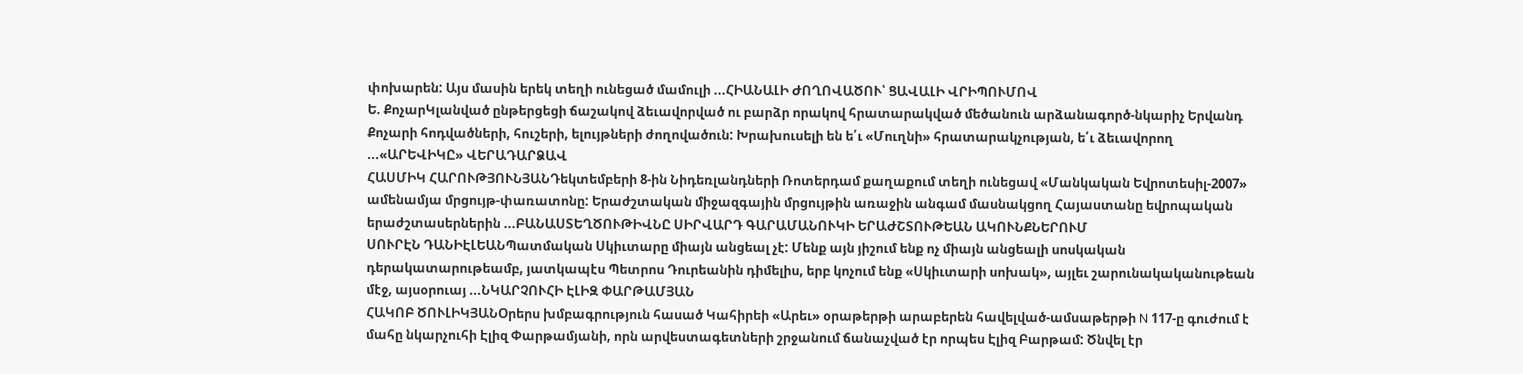փոխարեն: Այս մասին երեկ տեղի ունեցած մամուլի ...ՀԻԱՆԱԼԻ ԺՈՂՈՎԱԾՈՒ՝ ՑԱՎԱԼԻ ՎՐԻՊՈՒՄՈՎ
Ե. ՔոչարԿլանված ընթերցեցի ճաշակով ձեւավորված ու բարձր որակով հրատարակված մեծանուն արձանագործ-նկարիչ Երվանդ Քոչարի հոդվածների, հուշերի, ելույթների ժողովածուն: Խրախուսելի են ե՛ւ «Մուղնի» հրատարակչության, ե՛ւ ձեւավորող ...«ԱՐԵՎԻԿԸ» ՎԵՐԱԴԱՐՁԱՎ
ՀԱՍՄԻԿ ՀԱՐՈՒԹՅՈՒՆՅԱՆԴեկտեմբերի 8-ին Նիդեռլանդների Ռոտերդամ քաղաքում տեղի ունեցավ «Մանկական Եվրոտեսիլ-2007» ամենամյա մրցույթ-փառատոնը: Երաժշտական միջազգային մրցույթին առաջին անգամ մասնակցող Հայաստանը եվրոպական երաժշտասերներին ...ԲԱՆԱՍՏԵՂԾՈՒԹԻՎՆԸ ՍԻՐՎԱՐԴ ԳԱՐԱՄԱՆՈՒԿԻ ԵՐԱԺՇՏՈՒԹԵԱՆ ԱԿՈՒՆՔՆԵՐՈՒՄ
ՍՈՒՐԷՆ ԴԱՆԻԷԼԵԱՆՊատմական Սկիւտարը միայն անցեալ չէ: Մենք այն յիշում ենք ոչ միայն անցեալի սոսկական դերակատարութեամբ, յատկապէս Պետրոս Դուրեանին դիմելիս, երբ կոչում ենք «Սկիւտարի սոխակ», այլեւ շարունակականութեան մէջ, այսօրուայ ...ՆԿԱՐՉՈՒՀԻ ԷԼԻԶ ՓԱՐԹԱՄՅԱՆ
ՀԱԿՈԲ ԾՈՒԼԻԿՅԱՆՕրերս խմբագրություն հասած Կահիրեի «Արեւ» օրաթերթի արաբերեն հավելված-ամսաթերթի N 117-ը գուժում է մահը նկարչուհի Էլիզ Փարթամյանի, որն արվեստագետների շրջանում ճանաչված էր որպես Էլիզ Բարթամ: Ծնվել էր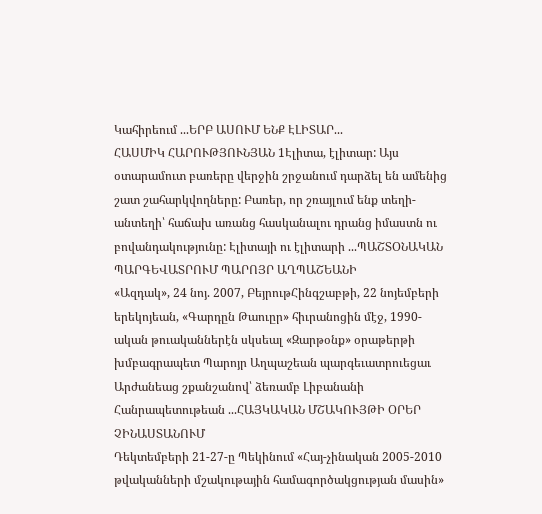Կահիրեում ...ԵՐԲ ԱՍՈՒՄ ԵՆՔ ԷԼԻՏԱՐ...
ՀԱՍՄԻԿ ՀԱՐՈՒԹՅՈՒՆՅԱՆ 1Էլիտա, էլիտար: Այս օտարամուտ բառերը վերջին շրջանում դարձել են ամենից շատ շահարկվողները: Բառեր, որ շռայլում ենք տեղի-անտեղի՝ հաճախ առանց հասկանալու դրանց իմաստն ու բովանդակությունը: Էլիտայի ու էլիտարի ...ՊԱՇՏՕՆԱԿԱՆ ՊԱՐԳԵՎԱՏՐՈՒՄ ՊԱՐՈՅՐ ԱՂՊԱՇԵԱՆԻ
«Ազդակ», 24 նոյ. 2007, ԲեյրութՀինգշաբթի, 22 նոյեմբերի երեկոյեան, «Գարդըն Թաուըր» հիւրանոցին մէջ, 1990-ական թուականներէն սկսեալ «Զարթօնք» օրաթերթի խմբագրապետ Պարոյր Աղպաշեան պարգեւատրուեցաւ Արժանեաց շքանշանով՝ ձեռամբ Լիբանանի Հանրապետութեան ...ՀԱՅԿԱԿԱՆ ՄՇԱԿՈՒՅԹԻ ՕՐԵՐ ՉԻՆԱՍՏԱՆՈՒՄ
Դեկտեմբերի 21-27-ը Պեկինում «Հայ-չինական 2005-2010 թվականների մշակութային համագործակցության մասին»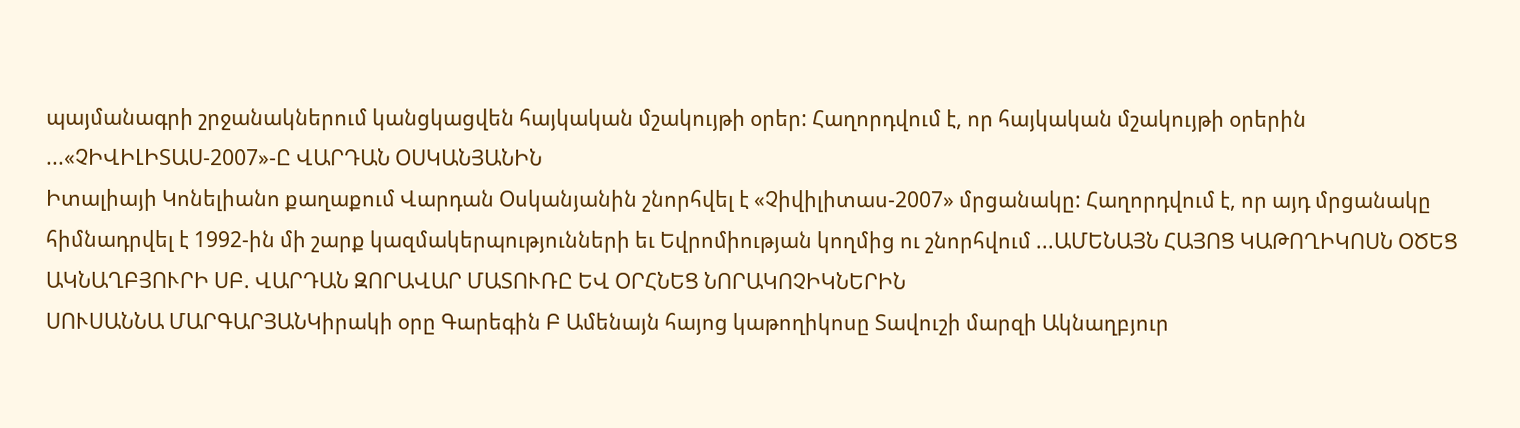պայմանագրի շրջանակներում կանցկացվեն հայկական մշակույթի օրեր: Հաղորդվում է, որ հայկական մշակույթի օրերին ...«ՉԻՎԻԼԻՏԱՍ-2007»-Ը ՎԱՐԴԱՆ ՕՍԿԱՆՅԱՆԻՆ
Իտալիայի Կոնելիանո քաղաքում Վարդան Օսկանյանին շնորհվել է «Չիվիլիտաս-2007» մրցանակը: Հաղորդվում է, որ այդ մրցանակը հիմնադրվել է 1992-ին մի շարք կազմակերպությունների եւ Եվրոմիության կողմից ու շնորհվում ...ԱՄԵՆԱՅՆ ՀԱՅՈՑ ԿԱԹՈՂԻԿՈՍՆ ՕԾԵՑ ԱԿՆԱՂԲՅՈՒՐԻ ՍԲ. ՎԱՐԴԱՆ ԶՈՐԱՎԱՐ ՄԱՏՈՒՌԸ ԵՎ ՕՐՀՆԵՑ ՆՈՐԱԿՈՉԻԿՆԵՐԻՆ
ՍՈՒՍԱՆՆԱ ՄԱՐԳԱՐՅԱՆԿիրակի օրը Գարեգին Բ Ամենայն հայոց կաթողիկոսը Տավուշի մարզի Ակնաղբյուր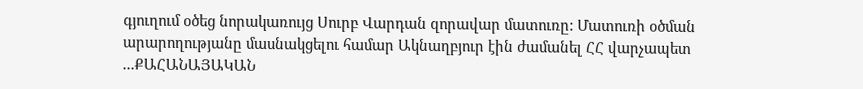գյուղում օծեց նորակառույց Սուրբ Վարդան զորավար մատուռը: Մատուռի օծման արարողությանը մասնակցելու համար Ակնաղբյուր էին ժամանել ՀՀ վարչապետ ...ՔԱՀԱՆԱՅԱԿԱՆ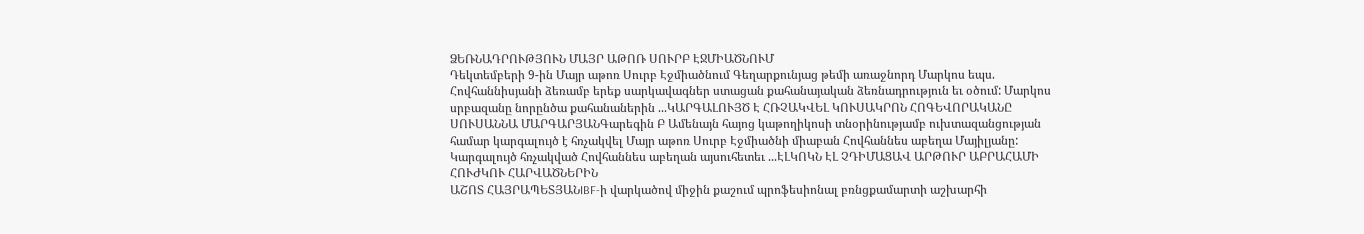ՁԵՌՆԱԴՐՈՒԹՅՈՒՆ ՄԱՅՐ ԱԹՈՌ ՍՈՒՐԲ ԷՋՄԻԱԾՆՈՒՄ
Դեկտեմբերի 9-ին Մայր աթոռ Սուրբ Էջմիածնում Գեղարքունյաց թեմի առաջնորդ Մարկոս եպս. Հովհաննիսյանի ձեռամբ երեք սարկավագներ ստացան քահանայական ձեռնադրություն եւ օծում: Մարկոս սրբազանը նորընծա քահանաներին ...ԿԱՐԳԱԼՈՒՅԾ Է ՀՌՉԱԿՎԵԼ ԿՈՒՍԱԿՐՈՆ ՀՈԳԵՎՈՐԱԿԱՆԸ
ՍՈՒՍԱՆՆԱ ՄԱՐԳԱՐՅԱՆԳարեգին Բ Ամենայն հայոց կաթողիկոսի տնօրինությամբ ուխտազանցության համար կարգալույծ է հռչակվել Մայր աթոռ Սուրբ Էջմիածնի միաբան Հովհաննես աբեղա Մայիլյանը: Կարգալույծ հռչակված Հովհաննես աբեղան այսուհետեւ ...ԷԼԿՈԿՆ ԷԼ ՉԴԻՄԱՑԱՎ ԱՐԹՈՒՐ ԱԲՐԱՀԱՄԻ ՀՈՒԺԿՈՒ ՀԱՐՎԱԾՆԵՐԻՆ
ԱՇՈՏ ՀԱՅՐԱՊԵՏՅԱՆIBF-ի վարկածով միջին քաշում պրոֆեսիոնալ բռնցքամարտի աշխարհի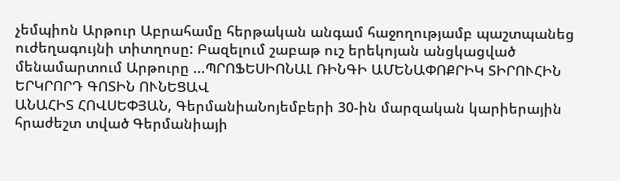չեմպիոն Արթուր Աբրահամը հերթական անգամ հաջողությամբ պաշտպանեց ուժեղագույնի տիտղոսը: Բազելում շաբաթ ուշ երեկոյան անցկացված մենամարտում Արթուրը ...ՊՐՈՖԵՍԻՈՆԱԼ ՌԻՆԳԻ ԱՄԵՆԱՓՈՔՐԻԿ ՏԻՐՈՒՀԻՆ ԵՐԿՐՈՐԴ ԳՈՏԻՆ ՈՒՆԵՑԱՎ
ԱՆԱՀԻՏ ՀՈՎՍԵՓՅԱՆ, ԳերմանիաՆոյեմբերի 30-ին մարզական կարիերային հրաժեշտ տված Գերմանիայի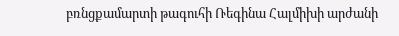բռնցքամարտի թագուհի Ռեգինա Հալմիխի արժանի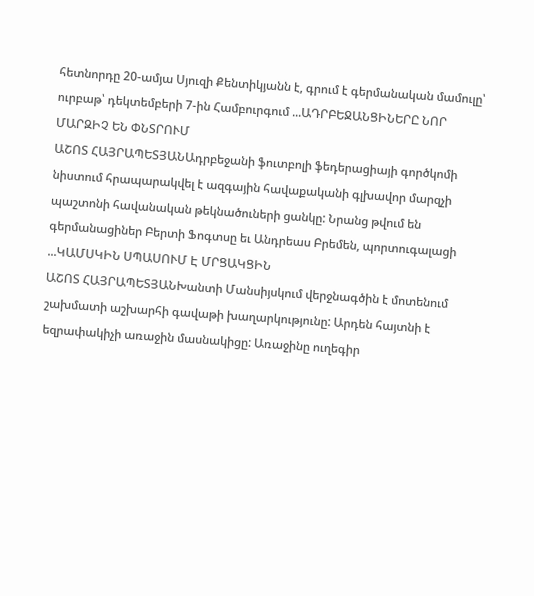հետնորդը 20-ամյա Սյուզի Քենտիկյանն է, գրում է գերմանական մամուլը՝ ուրբաթ՝ դեկտեմբերի 7-ին Համբուրգում ...ԱԴՐԲԵՋԱՆՑԻՆԵՐԸ ՆՈՐ ՄԱՐԶԻՉ ԵՆ ՓՆՏՐՈՒՄ
ԱՇՈՏ ՀԱՅՐԱՊԵՏՅԱՆԱդրբեջանի ֆուտբոլի ֆեդերացիայի գործկոմի նիստում հրապարակվել է ազգային հավաքականի գլխավոր մարզչի պաշտոնի հավանական թեկնածուների ցանկը: Նրանց թվում են գերմանացիներ Բերտի Ֆոգտսը եւ Անդրեաս Բրեմեն, պորտուգալացի ...ԿԱՄՍԿԻՆ ՍՊԱՍՈՒՄ Է ՄՐՑԱԿՑԻՆ
ԱՇՈՏ ՀԱՅՐԱՊԵՏՅԱՆԽանտի Մանսիյսկում վերջնագծին է մոտենում շախմատի աշխարհի գավաթի խաղարկությունը: Արդեն հայտնի է եզրափակիչի առաջին մասնակիցը: Առաջինը ուղեգիր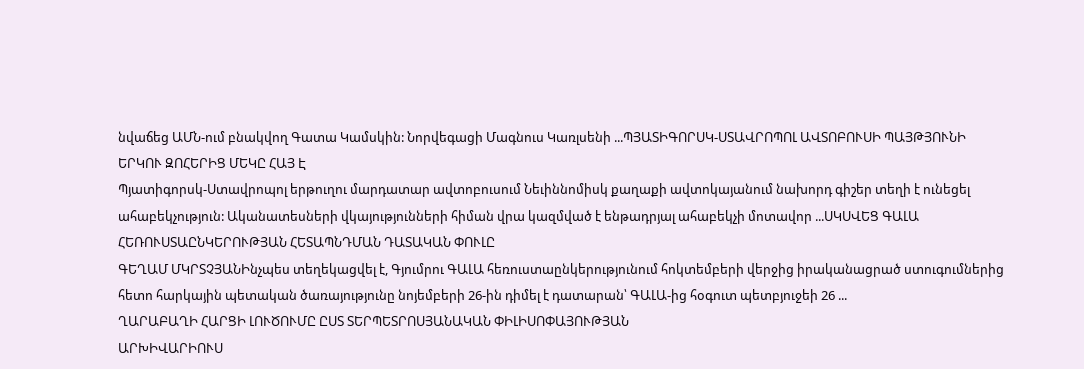նվաճեց ԱՄՆ-ում բնակվող Գատա Կամսկին: Նորվեգացի Մագնուս Կառլսենի ...ՊՅԱՏԻԳՈՐՍԿ-ՍՏԱՎՐՈՊՈԼ ԱՎՏՈԲՈՒՍԻ ՊԱՅԹՅՈՒՆԻ ԵՐԿՈՒ ԶՈՀԵՐԻՑ ՄԵԿԸ ՀԱՅ Է
Պյատիգորսկ-Ստավրոպոլ երթուղու մարդատար ավտոբուսում Նեւիննոմիսկ քաղաքի ավտոկայանում նախորդ գիշեր տեղի է ունեցել ահաբեկչություն: Ականատեսների վկայությունների հիման վրա կազմված է ենթադրյալ ահաբեկչի մոտավոր ...ՍԿՍՎԵՑ ԳԱԼԱ ՀԵՌՈՒՍՏԱԸՆԿԵՐՈՒԹՅԱՆ ՀԵՏԱՊՆԴՄԱՆ ԴԱՏԱԿԱՆ ՓՈՒԼԸ
ԳԵՂԱՄ ՄԿՐՏՉՅԱՆԻնչպես տեղեկացվել է, Գյումրու ԳԱԼԱ հեռուստաընկերությունում հոկտեմբերի վերջից իրականացրած ստուգումներից հետո հարկային պետական ծառայությունը նոյեմբերի 26-ին դիմել է դատարան՝ ԳԱԼԱ-ից հօգուտ պետբյուջեի 26 ...
ՂԱՐԱԲԱՂԻ ՀԱՐՑԻ ԼՈՒԾՈՒՄԸ ԸՍՏ ՏԵՐՊԵՏՐՈՍՅԱՆԱԿԱՆ ՓԻԼԻՍՈՓԱՅՈՒԹՅԱՆ
ԱՐԽԻՎԱՐԻՈՒՍ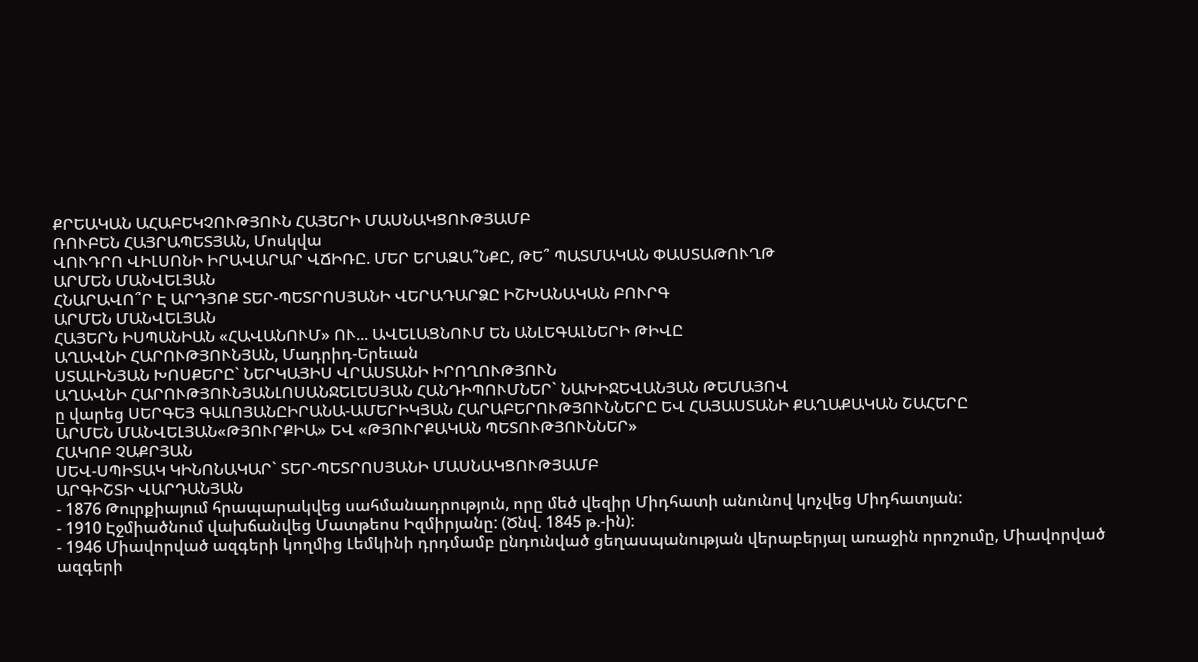ՔՐԵԱԿԱՆ ԱՀԱԲԵԿՉՈՒԹՅՈՒՆ ՀԱՅԵՐԻ ՄԱՍՆԱԿՑՈՒԹՅԱՄԲ
ՌՈՒԲԵՆ ՀԱՅՐԱՊԵՏՅԱՆ, Մոսկվա
ՎՈՒԴՐՈ ՎԻԼՍՈՆԻ ԻՐԱՎԱՐԱՐ ՎՃԻՌԸ. ՄԵՐ ԵՐԱԶԱ՞ՆՔԸ, ԹԵ՞ ՊԱՏՄԱԿԱՆ ՓԱՍՏԱԹՈՒՂԹ
ԱՐՄԵՆ ՄԱՆՎԵԼՅԱՆ
ՀՆԱՐԱՎՈ՞Ր Է ԱՐԴՅՈՔ ՏԵՐ-ՊԵՏՐՈՍՅԱՆԻ ՎԵՐԱԴԱՐՁԸ ԻՇԽԱՆԱԿԱՆ ԲՈՒՐԳ
ԱՐՄԵՆ ՄԱՆՎԵԼՅԱՆ
ՀԱՅԵՐՆ ԻՍՊԱՆԻԱՆ «ՀԱՎԱՆՈՒՄ» ՈՒ... ԱՎԵԼԱՑՆՈՒՄ ԵՆ ԱՆԼԵԳԱԼՆԵՐԻ ԹԻՎԸ
ԱՂԱՎՆԻ ՀԱՐՈՒԹՅՈՒՆՅԱՆ, Մադրիդ-Երեւան
ՍՏԱԼԻՆՅԱՆ ԽՈՍՔԵՐԸ` ՆԵՐԿԱՅԻՍ ՎՐԱՍՏԱՆԻ ԻՐՈՂՈՒԹՅՈՒՆ
ԱՂԱՎՆԻ ՀԱՐՈՒԹՅՈՒՆՅԱՆԼՈՍԱՆՋԵԼԵՍՅԱՆ ՀԱՆԴԻՊՈՒՄՆԵՐ` ՆԱԽԻՋԵՎԱՆՅԱՆ ԹԵՄԱՅՈՎ
ը վարեց ՍԵՐԳԵՅ ԳԱԼՈՅԱՆԸԻՐԱՆԱ-ԱՄԵՐԻԿՅԱՆ ՀԱՐԱԲԵՐՈՒԹՅՈՒՆՆԵՐԸ ԵՎ ՀԱՅԱՍՏԱՆԻ ՔԱՂԱՔԱԿԱՆ ՇԱՀԵՐԸ
ԱՐՄԵՆ ՄԱՆՎԵԼՅԱՆ«ԹՅՈՒՐՔԻԱ» ԵՎ «ԹՅՈՒՐՔԱԿԱՆ ՊԵՏՈՒԹՅՈՒՆՆԵՐ»
ՀԱԿՈԲ ՉԱՔՐՅԱՆ
ՍԵՎ-ՍՊԻՏԱԿ ԿԻՆՈՆԱԿԱՐ` ՏԵՐ-ՊԵՏՐՈՍՅԱՆԻ ՄԱՍՆԱԿՑՈՒԹՅԱՄԲ
ԱՐԳԻՇՏԻ ՎԱՐԴԱՆՅԱՆ
- 1876 Թուրքիայում հրապարակվեց սահմանադրություն, որը մեծ վեզիր Միդհատի անունով կոչվեց Միդհատյան:
- 1910 Էջմիածնում վախճանվեց Մատթեոս Իզմիրյանը: (Ծնվ. 1845 թ.-ին):
- 1946 Միավորված ազգերի կողմից Լեմկինի դրդմամբ ընդունված ցեղասպանության վերաբերյալ առաջին որոշումը, Միավորված ազգերի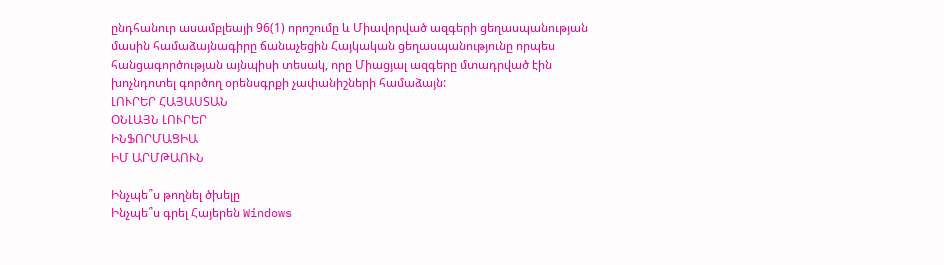ընդհանուր ասամբլեայի 96(1) որոշումը և Միավորված ազգերի ցեղասպանության մասին համաձայնագիրը ճանաչեցին Հայկական ցեղասպանությունը որպես հանցագործության այնպիսի տեսակ, որը Միացյալ ազգերը մտադրված էին խոչնդոտել գործող օրենսգրքի չափանիշների համաձայն:
ԼՈՒՐԵՐ ՀԱՅԱՍՏԱՆ
ՕՆԼԱՅՆ ԼՈՒՐԵՐ
ԻՆՖՈՐՄԱՑԻԱ
ԻՄ ԱՐՄԹԱՈՒՆ

Ինչպե՞ս թողնել ծխելը
Ինչպե՞ս գրել Հայերեն Windows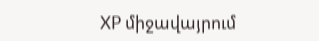XP միջավայրում